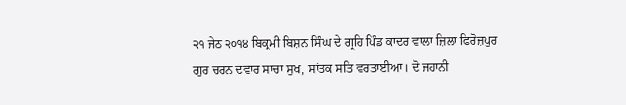੨੧ ਜੇਠ ੨੦੧੪ ਬਿਕ੍ਰਮੀ ਬਿਸ਼ਨ ਸਿੰਘ ਦੇ ਗ੍ਰਹਿ ਪਿੰਡ ਕਾਦਰ ਵਾਲਾ ਜ਼ਿਲਾ ਫਿਰੋਜ਼ਪੁਰ
ਗੁਰ ਚਰਨ ਦਵਾਰ ਸਾਚਾ ਸੁਖ, ਸਾਂਤਕ ਸਤਿ ਵਰਤਾਈਆ। ਦੋ ਜਹਾਨੀ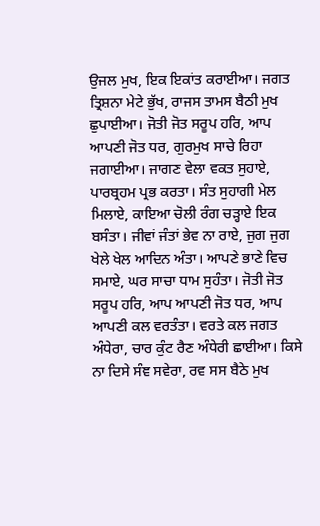ਉਜਲ ਮੁਖ, ਇਕ ਇਕਾਂਤ ਕਰਾਈਆ। ਜਗਤ ਤ੍ਰਿਸ਼ਨਾ ਮੇਟੇ ਭੁੱਖ, ਰਾਜਸ ਤਾਮਸ ਬੈਠੀ ਮੁਖ ਛੁਪਾਈਆ। ਜੋਤੀ ਜੋਤ ਸਰੂਪ ਹਰਿ, ਆਪ ਆਪਣੀ ਜੋਤ ਧਰ, ਗੁਰਮੁਖ ਸਾਚੇ ਰਿਹਾ ਜਗਾਈਆ। ਜਾਗਣ ਵੇਲਾ ਵਕਤ ਸੁਹਾਏ, ਪਾਰਬ੍ਰਹਮ ਪ੍ਰਭ ਕਰਤਾ। ਸੰਤ ਸੁਹਾਗੀ ਮੇਲ ਮਿਲਾਏ, ਕਾਇਆ ਚੋਲੀ ਰੰਗ ਚੜ੍ਹਾਏ ਇਕ ਬਸੰਤਾ। ਜੀਵਾਂ ਜੰਤਾਂ ਭੇਵ ਨਾ ਰਾਏ, ਜੁਗ ਜੁਗ ਖੇਲੇ ਖੇਲ ਆਦਿਨ ਅੰਤਾ। ਆਪਣੇ ਭਾਣੇ ਵਿਚ ਸਮਾਏ, ਘਰ ਸਾਚਾ ਧਾਮ ਸੁਹੰਤਾ। ਜੋਤੀ ਜੋਤ ਸਰੂਪ ਹਰਿ, ਆਪ ਆਪਣੀ ਜੋਤ ਧਰ, ਆਪ ਆਪਣੀ ਕਲ ਵਰਤੰਤਾ। ਵਰਤੇ ਕਲ ਜਗਤ ਅੰਧੇਰਾ, ਚਾਰ ਕੁੰਟ ਰੈਣ ਅੰਧੇਰੀ ਛਾਈਆ। ਕਿਸੇ ਨਾ ਦਿਸੇ ਸੰਞ ਸਵੇਰਾ, ਰਵ ਸਸ ਬੈਠੇ ਮੁਖ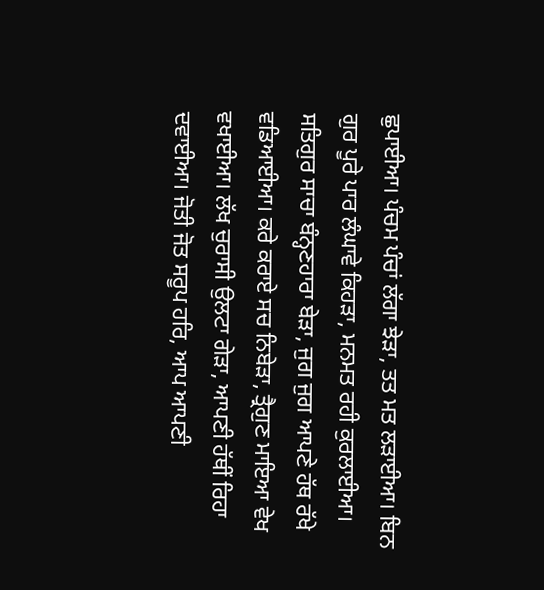ਛੁਪਾਈਆ। ਪੰਚਮ ਪੰਚਾਂ ਲੱਗਾ ਝੇੜਾ, ਤਤ ਮਤ ਲੜਾਈਆ। ਬਿਨ ਗੁਰ ਪੂਰੇ ਪਾਰ ਲੰਘਾਵੇ ਕਿਹੜਾ, ਮਨਮਤ ਰਹੀ ਕੁਰਲਾਈਆ। ਸਤਿਗੁਰ ਸਾਚਾ ਬੰਨ੍ਹਣਹਾਰਾ ਬੇੜਾ, ਜੁਗ ਜੁਗ ਆਪਣੇ ਹੱਥ ਰੱਖੇ ਵਡਿਆਈਆ। ਕਰੇ ਕਰਾਏ ਸਚ ਨਿਬੇੜਾ, ਤ੍ਰੈਗੁਣ ਮਾਇਆ ਵੇਖ ਵਖਾਈਆ। ਲੱਖ ਚੁਰਾਸੀ ਉਲਟਾ ਗੇੜਾ, ਆਪਣੀ ਹੱਥੀਂ ਰਿਹਾ ਦਵਾਈਆ। ਜੋਤੀ ਜੋਤ ਸਰੂਪ ਹਰਿ, ਆਪ ਆਪਣੀ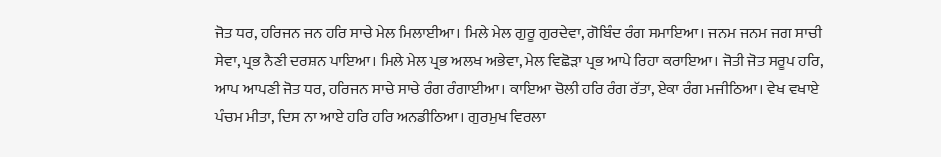ਜੋਤ ਧਰ, ਹਰਿਜਨ ਜਨ ਹਰਿ ਸਾਚੇ ਮੇਲ ਮਿਲਾਈਆ। ਮਿਲੇ ਮੇਲ ਗੁਰੂ ਗੁਰਦੇਵਾ, ਗੋਬਿੰਦ ਰੰਗ ਸਮਾਇਆ। ਜਨਮ ਜਨਮ ਜਗ ਸਾਚੀ ਸੇਵਾ, ਪ੍ਰਭ ਨੈਣੀ ਦਰਸ਼ਨ ਪਾਇਆ। ਮਿਲੇ ਮੇਲ ਪ੍ਰਭ ਅਲਖ ਅਭੇਵਾ, ਮੇਲ ਵਿਛੋੜਾ ਪ੍ਰਭ ਆਪੇ ਰਿਹਾ ਕਰਾਇਆ। ਜੋਤੀ ਜੋਤ ਸਰੂਪ ਹਰਿ, ਆਪ ਆਪਣੀ ਜੋਤ ਧਰ, ਹਰਿਜਨ ਸਾਚੇ ਸਾਚੇ ਰੰਗ ਰੰਗਾਈਆ। ਕਾਇਆ ਚੋਲੀ ਹਰਿ ਰੰਗ ਰੱਤਾ, ਏਕਾ ਰੰਗ ਮਜੀਠਿਆ। ਵੇਖ ਵਖਾਏ ਪੰਚਮ ਮੀਤਾ, ਦਿਸ ਨਾ ਆਏ ਹਰਿ ਹਰਿ ਅਨਡੀਠਿਆ। ਗੁਰਮੁਖ ਵਿਰਲਾ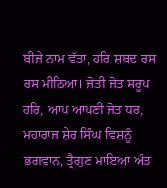ਬੀਜੇ ਨਾਮ ਵੱਤਾ, ਹਰਿ ਸ਼ਬਦ ਰਸ ਰਸ ਮੀਠਿਆ। ਜੋਤੀ ਜੋਤ ਸਰੂਪ ਹਰਿ, ਆਪ ਆਪਣੀ ਜੋਤ ਧਰ, ਮਹਾਰਾਜ ਸ਼ੇਰ ਸਿੰਘ ਵਿਸ਼ਨੂੰ ਭਗਵਾਨ, ਤ੍ਰੈਗੁਣ ਮਾਇਆ ਅੰਤ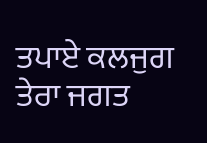ਤਪਾਏ ਕਲਜੁਗ ਤੇਰਾ ਜਗਤ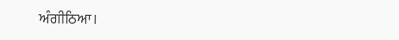ਅੰਗੀਠਿਆ।